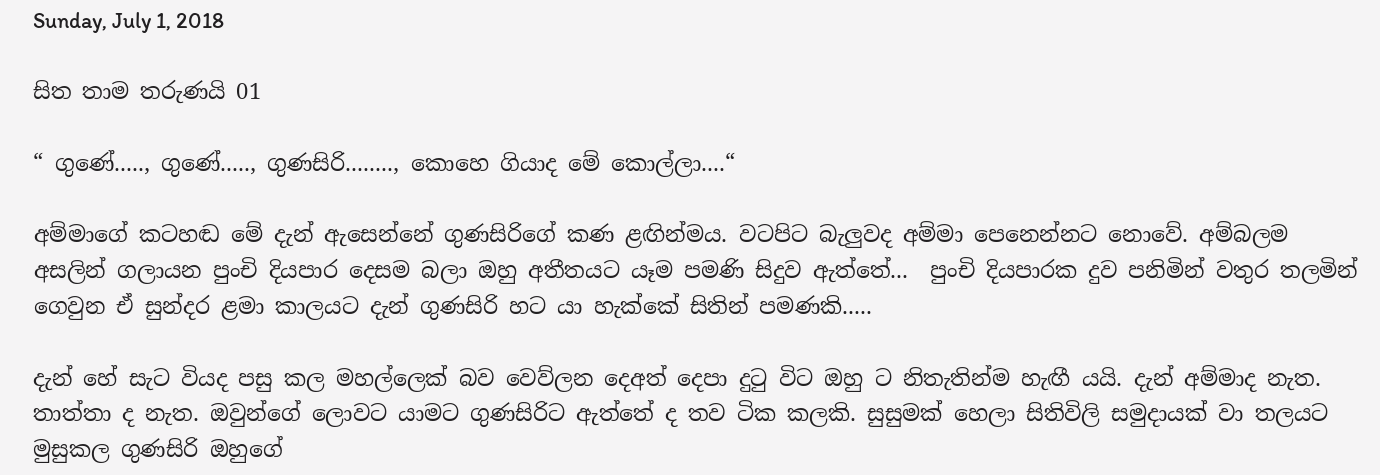Sunday, July 1, 2018

සිත තාම තරුණයි 01

“ ගුණේ....., ගුණේ....., ගුණසිරි........, කොහෙ ගියාද මේ කොල්ලා....“

අම්මාගේ කටහඬ මේ දැන් ඇසෙන්නේ ගුණසිරිගේ කණ ළඟින්මය. වටපිට බැලුවද අම්මා පෙනෙන්නට නොවේ. අම්බලම අසලින් ගලායන පුංචි දියපාර දෙසම බලා ඔහු අතීතයට යෑම පමණි සිදුව ඇත්තේ...  පුංචි දියපාරක දුව පනිමින් වතුර තලමින් ගෙවුන ඒ සුන්දර ළමා කාලයට දැන් ගුණසිරි හට යා හැක්කේ සිතින් පමණකි.....

දැන් හේ සැට වියද පසු කල මහල්ලෙක් බව වෙව්ලන දෙඅත් දෙපා දුටු විට ඔහු ට නිතැතින්ම හැඟී යයි. දැන් අම්මාද නැත. තාත්තා ද නැත. ඔවුන්ගේ ලොවට යාමට ගුණසිරිට ඇත්තේ ද තව ටික කලකි. සුසුමක් හෙලා සිතිවිලි සමුදායක් වා තලයට මුසුකල ගුණසිරි ඔහුගේ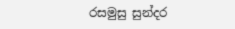රසමුසු සුන්දර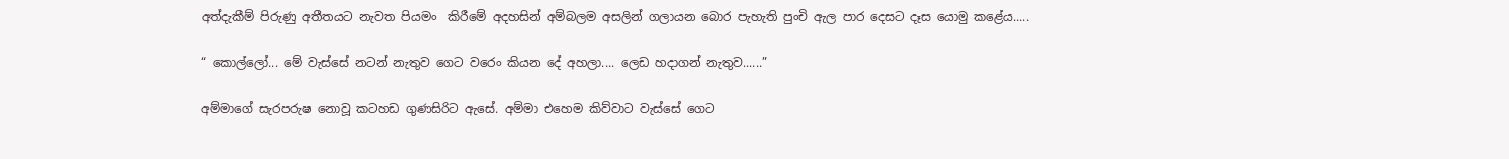අත්දැකීම් පිරුණු අතීතයට නැවත පියමං  කිරීමේ අදහසින් අම්බලම අසලින් ගලායන බොර පැහැති පුංචි ඇල පාර දෙසට දෑස යොමු කළේය.....

“ කොල්ලෝ... මේ වැස්සේ නටන් නැතුව ගෙට වරෙං කියන දේ අහලා.... ලෙඩ හදාගන් නැතුව......”

අම්මාගේ සැරපරුෂ නොවූ කටහඩ ගුණසිරිට ඇසේ. අම්මා එහෙම කිව්වාට වැස්සේ ගෙට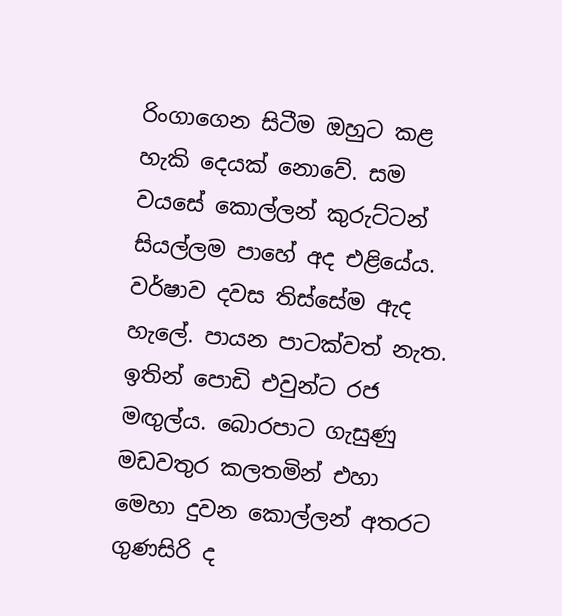රිංගාගෙන සිටීම ඔහුට කළ හැකි දෙයක් නොවේ. සම වයසේ කොල්ලන් කුරුට්ටන් සියල්ලම පාහේ අද එළියේය. වර්ෂාව දවස තිස්සේම ඇද හැලේ. පායන පාටක්වත් නැත. ඉතින් පොඩි එවුන්ට රජ මඟුල්ය. බොරපාට ගැසුණු මඩවතුර කලතමින් එහා මෙහා දුවන කොල්ලන් අතරට ගුණසිරි ද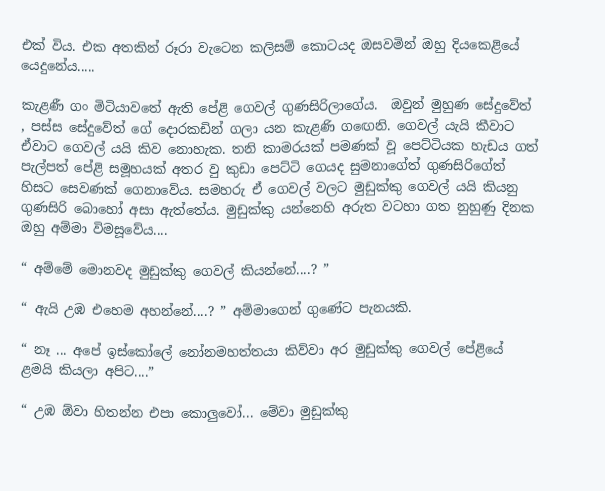එක් විය. එක අතකින් රූරා වැටෙන කලිසම් කොටයද ඔසවමින් ඔහු දියකෙළියේ යෙදුනේය.....

කැළණී ගං මිටියාවතේ ඇති පේළි ගෙවල් ගුණසිරිලාගේය.  ඔවුන් මුහුණ සේදුවේත් , පස්ස සේදුවේත් ගේ දොරකඩින් ගලා යන කැළණි ගඟෙනි. ගෙවල් යැයි කීවාට ඒවාට ගෙවල් යයි කිව නොහැක. තනි කාමරයක් පමණක් වූ පෙට්ටියක හැඩය ගත් පැල්පත් පේළි සමූහයක් අතර වු කුඩා පෙට්ටි ගෙයද සුමනාගේත් ගුණසිරිගේත් හිසට සෙවණක් ගෙනාවේය. සමහරු ඒ ගෙවල් වලට මුඩුක්කු ගෙවල් යයි කියනු ගුණසිරි බොහෝ අසා ඇත්තේය. මුඩුක්කු යන්නෙහි අරුත වටහා ගත නුහුණු දිනක ඔහු අම්මා විමසූවේය....

“ අම්මේ මොනවද මුඩුක්කු ගෙවල් කියන්නේ....? ”

“ ඇයි උඹ එහෙම අහන්නේ....? ” අම්මාගෙන් ගුණේට පැනයකි.

“ නෑ ... අපේ ඉස්කෝලේ නෝනමහත්තයා කිව්වා අර මුඩුක්කු ගෙවල් පේළියේ ළමයි කියලා අපිට....”

“ උඹ ඕවා හිතන්න එපා කොලුවෝ... මේවා මුඩුක්කු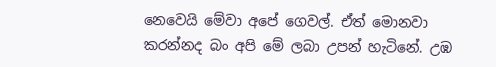නෙවෙයි මේවා අපේ ගෙවල්. ඒත් මොනවා කරන්නද බං අපි මේ ලබා උපන් හැටිනේ. උඹ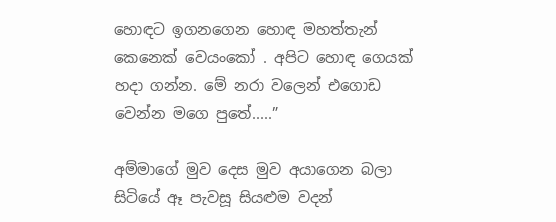හොඳට ඉගනගෙන හොඳ මහත්තැන් කෙනෙක් වෙයංකෝ . අපිට හොඳ ගෙයක් හදා ගන්න. මේ නරා වලෙන් එගොඩ වෙන්න මගෙ පුතේ.....”

අම්මාගේ මුව දෙස මුව අයාගෙන බලා සිටියේ ඈ පැවසූ සියළුම වදන්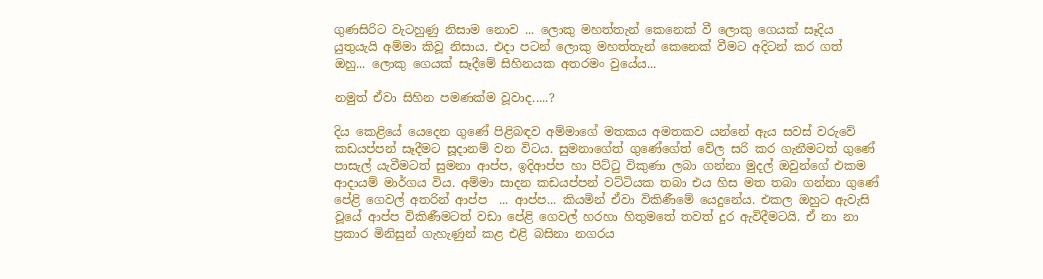ගුණසිරිට වැටහුණු නිසාම නොව ... ලොකු මහත්තැන් කෙනෙක් වී ලොකු ගෙයක් සෑදිය යුතුයැයි අම්මා කිවූ නිසාය. එදා පටන් ලොකු මහත්තැන් කෙනෙක් වීමට අදිටන් කර ගත් ඔහු... ලොකු ගෙයක් සෑදීමේ සිහිනයක අතරමං වුයේය...

නමුත් ඒවා සිහින පමණක්ම වූවාද.....?

දිය කෙළියේ යෙදෙන ගුණේ පිළිබඳව අම්මාගේ මතකය අමතකව යන්නේ ඇය සවස් වරුවේ කඩයප්පන් සෑදීමට සූදානම් වන විටය. සුමනාගේත් ගුණේගේත් වේල සරි කර ගැනීමටත් ගුණේ පාසැල් යැවීමටත් සුමනා ආප්ප, ඉදිආප්ප හා පිට්ටු විකුණා ලබා ගන්නා මුදල් ඔවුන්ගේ එකම ආදායම් මාර්ගය විය. අම්මා සාදන කඩයප්පන් වට්ටියක තබා එය හිස මත තබා ගන්නා ගුණේ පේළි ගෙවල් අතරින් ආප්ප  ... ආප්ප... කියමින් ඒවා විකිණීමේ යෙදුනේය. එකල ඔහුට ඇවැසි වූයේ ආප්ප විකිණීමටත් වඩා පේළි ගෙවල් හරහා හිතුමතේ තවත් දුර ඇවිදීමටයි. ඒ නා නා ප්‍රකාර මිනිසුන් ගැහැණුන් කළ එළි බසිනා නගරය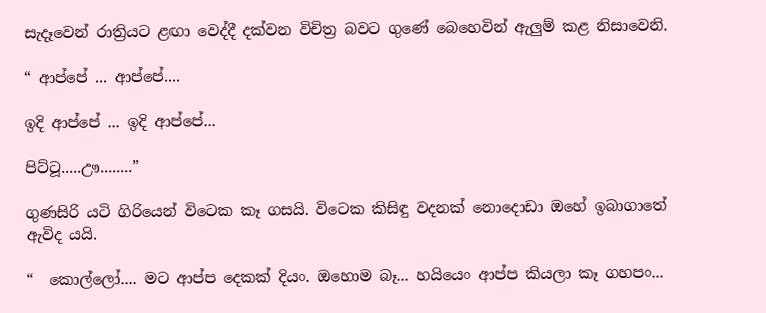සැදෑවෙන් රාත්‍රියට ළඟා වෙද්දී දක්වන විචිත්‍ර බවට ගුණේ බෙහෙවින් ඇලුම් කළ නිසාවෙනි.

“ ආප්පේ ... ආප්පේ....

ඉදි ආප්පේ ... ඉදි ආප්පේ...

පිට්ටූ.....ඌ........”

ගුණසිරි යටි ගිරියෙන් විටෙක කෑ ගසයි. විටෙක කිසිඳු වදනක් නොදොඩා ඔහේ ඉබාගාතේ ඇවිද යයි.

“  කොල්ලෝ.... මට ආප්ප දෙකක් දියං. ඔහොම බෑ... හයියෙං ආප්ප කියලා කෑ ගහපං...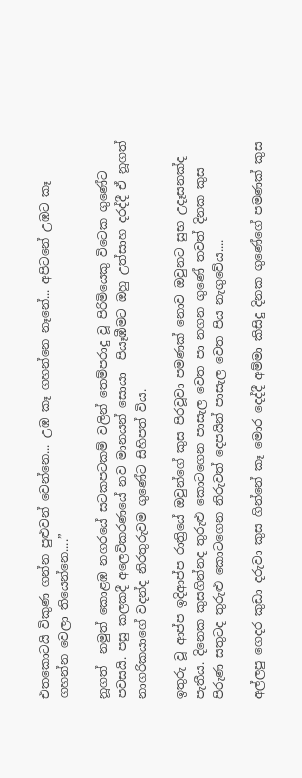එතකොටයි විකුණ ගන්න පුළුවන් වෙන්නෙ... උඹ කෑ ගහන්නෙ නෑනේ... අපිටනේ උඹට කෑ ගහන්න වෙලා තියෙන්නෙ....”

නූගත්  නමුත් කොළඹ නගරයේ සටකපටකම් වලින් තෙම්පරාදු වූ පිරිමියෙකු විටෙක ගුණේට පවසයි. පසු කලකදී අලෙවිකරණයේ නව මානයන් සොයා  පියෑඹීමට ඔහු උත්සාහ දරද්දී ඒ නූගත් නාගරිකයාගේ වදන්ද නිරතුරුවම ගුණේට සිහිපත් විය.

ඉතුරු වූ ආප්ප ඉදිආප්ප රාත්‍රියේ ඔවුන්ගේ කුස පිරවූවා පමණක් නොව ඔවුනට සුභ උදෑසනක්ද පැතීය. දිනෙක කුසගින්නද තුරුළු කොටගෙන පාසැල වෙත පා නගන ගුණේ තවත් දිනක කුස පිරුණ සතුටද තුරුළු කොටගෙන නිරුවත් දෙපයින් පාසැල වෙත පිය නැගුවේය....

අල්ලපු ගෙදර කුඩා දරුවා කුස ගින්නේ කෑ මොර දෙද්දී අම්මා කිසිදු දිනක ගුණේගේ පමණක් කුස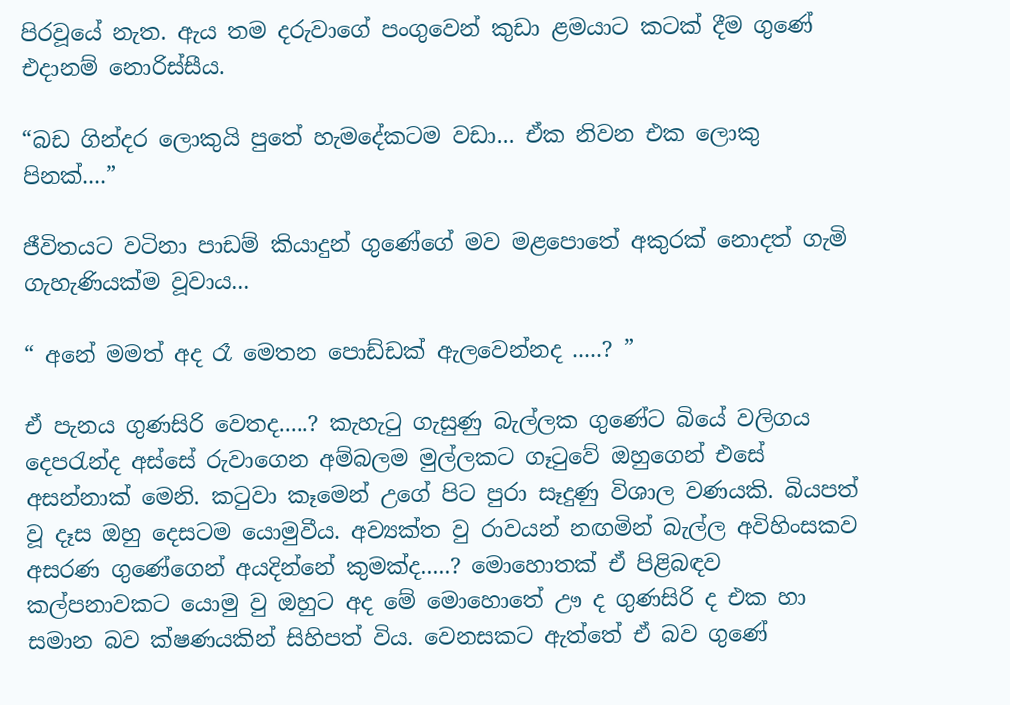පිරවූයේ නැත. ඇය තම දරුවාගේ පංගුවෙන් කුඩා ළමයාට කටක් දීම ගුණේ එදානම් නොරිස්සීය.

“බඩ ගින්දර ලොකුයි පුතේ හැමදේකටම වඩා... ඒක නිවන එක ලොකු පිනක්....”

ජීවිතයට වටිනා පාඩම් කියාදුන් ගුණේගේ මව මළපොතේ අකුරක් නොදත් ගැමි ගැහැණියක්ම වූවාය...

“ අනේ මමත් අද රෑ මෙතන පොඩ්ඩක් ඇලවෙන්නද .....? ”

ඒ පැනය ගුණසිරි වෙතද.....? කැහැටු ගැසුණු බැල්ලක ගුණේට බියේ වලිගය දෙපරැන්ද අස්සේ රුවාගෙන අම්බලම මුල්ලකට ගෑටුවේ ඔහුගෙන් එසේ අසන්නාක් මෙනි. කටුවා කෑමෙන් උගේ පිට පුරා සෑදුණු විශාල වණයකි. බියපත් වූ දෑස ඔහු දෙසටම යොමුවීය. අව්‍යක්ත වු රාවයන් නඟමින් බැල්ල අවිහිංසකව අසරණ ගුණේගෙන් අයදින්නේ කුමක්ද.....? මොහොතක් ඒ පිළිබඳව කල්පනාවකට යොමු වු ඔහුට අද මේ මොහොතේ ඌ ද ගුණසිරි ද එක හා සමාන බව ක්ෂණයකින් සිහිපත් විය. වෙනසකට ඇත්තේ ඒ බව ගුණේ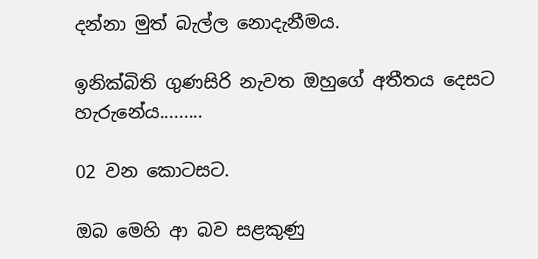දන්නා මුත් බැල්ල නොදැනීමය.

ඉනික්බිති ගුණසිරි නැවත ඔහුගේ අතීතය දෙසට හැරු‍නේය.........

02 වන කොටසට.

ඔබ මෙහි ආ බව සළකුණු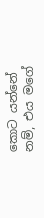කොට යන්නේ නම්, එය මගේ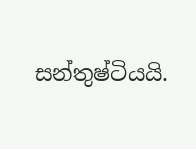සන්තුෂ්ටියයි.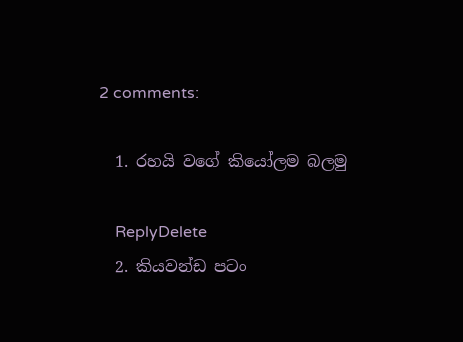2 comments:

  1. රහයි වගේ කියෝලම බලමු

    ReplyDelete
  2. කියවන්ඩ පටං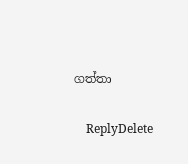ගත්තා

    ReplyDelete